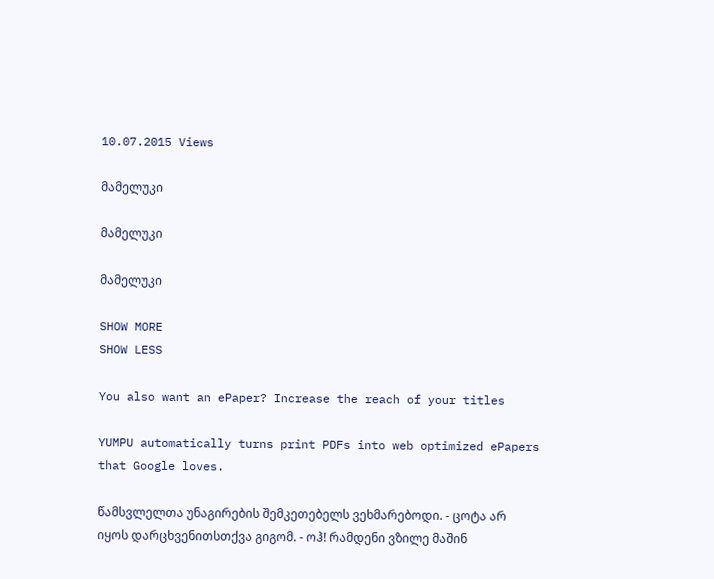10.07.2015 Views

მამელუკი

მამელუკი

მამელუკი

SHOW MORE
SHOW LESS

You also want an ePaper? Increase the reach of your titles

YUMPU automatically turns print PDFs into web optimized ePapers that Google loves.

წამსვლელთა უნაგირების შემკეთებელს ვეხმარებოდი. - ცოტა არ იყოს დარცხვენითსთქვა გიგომ. - ოჰ! რამდენი ვზილე მაშინ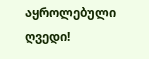აყროლებული ღვედი!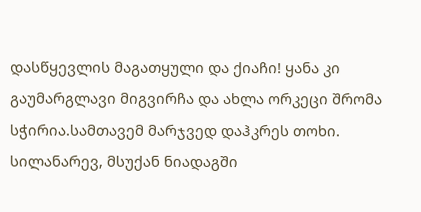დასწყევლის მაგათყული და ქიაჩი! ყანა კი გაუმარგლავი მიგვირჩა და ახლა ორკეცი შრომა სჭირია.სამთავემ მარჯვედ დაჰკრეს თოხი. სილანარევ, მსუქან ნიადაგში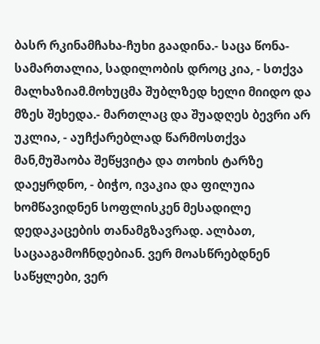ბასრ რკინამჩახა-ჩუხი გაადინა.- საცა წონა-სამართალია, სადილობის დროც კია, - სთქვა მალხაზიამ.მოხუცმა შუბლზედ ხელი მიიდო და მზეს შეხედა.- მართლაც და შუადღეს ბევრი არ უკლია, - აუჩქარებლად წარმოსთქვა მან,მუშაობა შეწყვიტა და თოხის ტარზე დაეყრდნო, - ბიჭო, ივაკია და ფილუია ხომწავიდნენ სოფლისკენ მესადილე დედაკაცების თანამგზავრად. ალბათ, საცააგამოჩნდებიან. ვერ მოასწრებდნენ საწყლები, ვერ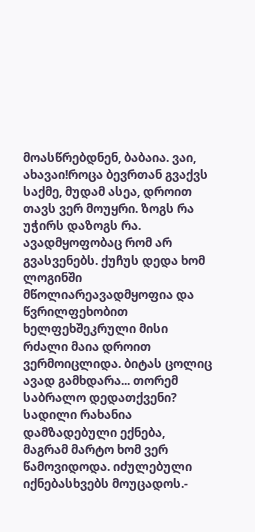მოასწრებდნენ, ბაბაია. ვაი, ახავაი!როცა ბევრთან გვაქვს საქმე, მუდამ ასეა, დროით თავს ვერ მოუყრი. ზოგს რა უჭირს დაზოგს რა. ავადმყოფობაც რომ არ გვასვენებს. ქუჩუს დედა ხომ ლოგინში მწოლიარეავადმყოფია და წვრილფეხობით ხელფეხშეკრული მისი რძალი მაია დროით ვერმოიცლიდა. ბიტას ცოლიც ავად გამხდარა... თორემ საბრალო დედათქვენი? სადილი რახანია დამზადებული ექნება, მაგრამ მარტო ხომ ვერ წამოვიდოდა. იძულებული იქნებასხვებს მოუცადოს.-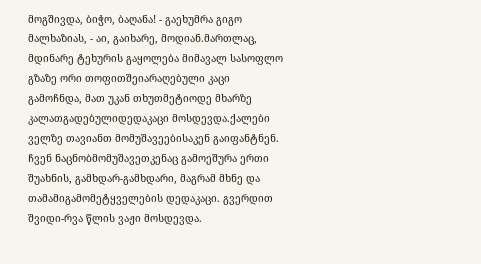მოგშივდა, ბიჭო, ბაღანა! - გაეხუმრა გიგო მალხაზიას, - აი, გაიხარე, მოდიან.მართლაც, მდინარე ტეხურის გაყოლება მიმავალ სასოფლო გზაზე ორი თოფითშეიარაღებული კაცი გამოჩნდა, მათ უკან თხუთმეტიოდე მხარზე კალათგადებულიდედაკაცი მოსდევდა.ქალები ველზე თავიანთ მომუშავეებისაკენ გაიფანტნენ. ჩვენ ნაცნობმომუშავეთკენაც გამოეშურა ერთი შუახნის, გამხდარ-გამხდარი, მაგრამ მხნე და თამამიგამომეტყველების დედაკაცი. გვერდით შვიდი-რვა წლის ვაჟი მოსდევდა.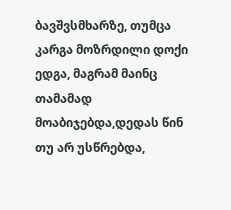ბავშვსმხარზე, თუმცა კარგა მოზრდილი დოქი ედგა, მაგრამ მაინც თამამად მოაბიჯებდა,დედას წინ თუ არ უსწრებდა,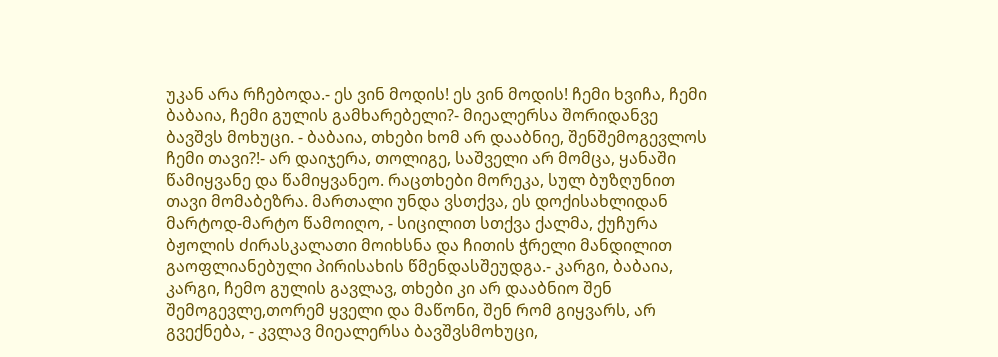უკან არა რჩებოდა.- ეს ვინ მოდის! ეს ვინ მოდის! ჩემი ხვიჩა, ჩემი ბაბაია, ჩემი გულის გამხარებელი?- მიეალერსა შორიდანვე ბავშვს მოხუცი. - ბაბაია, თხები ხომ არ დააბნიე, შენშემოგევლოს ჩემი თავი?!- არ დაიჯერა, თოლიგე, საშველი არ მომცა, ყანაში წამიყვანე და წამიყვანეო. რაცთხები მორეკა, სულ ბუზღუნით თავი მომაბეზრა. მართალი უნდა ვსთქვა, ეს დოქისახლიდან მარტოდ-მარტო წამოიღო, - სიცილით სთქვა ქალმა, ქუჩურა ბჟოლის ძირასკალათი მოიხსნა და ჩითის ჭრელი მანდილით გაოფლიანებული პირისახის წმენდასშეუდგა.- კარგი, ბაბაია, კარგი, ჩემო გულის გავლავ, თხები კი არ დააბნიო შენ შემოგევლე,თორემ ყველი და მაწონი, შენ რომ გიყვარს, არ გვექნება, - კვლავ მიეალერსა ბავშვსმოხუცი,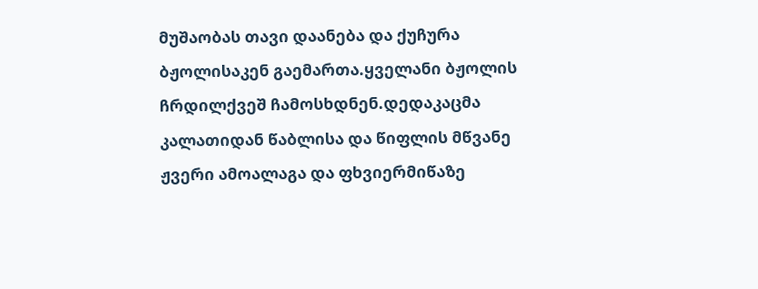მუშაობას თავი დაანება და ქუჩურა ბჟოლისაკენ გაემართა.ყველანი ბჟოლის ჩრდილქვეშ ჩამოსხდნენ.დედაკაცმა კალათიდან წაბლისა და წიფლის მწვანე ჟვერი ამოალაგა და ფხვიერმიწაზე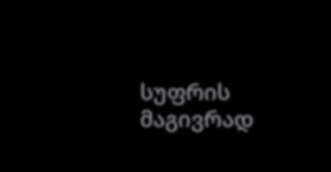სუფრის მაგივრად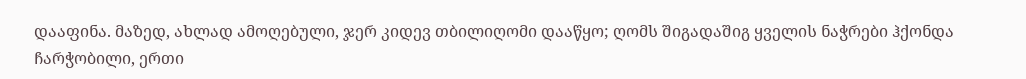დააფინა. მაზედ, ახლად ამოღებული, ჯერ კიდევ თბილიღომი დააწყო; ღომს შიგადაშიგ ყველის ნაჭრები ჰქონდა ჩარჭობილი, ერთი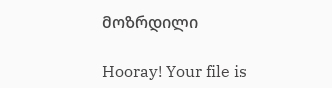მოზრდილი

Hooray! Your file is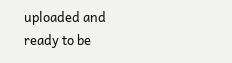uploaded and ready to be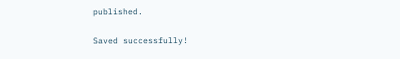published.

Saved successfully!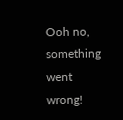Ooh no, something went wrong!